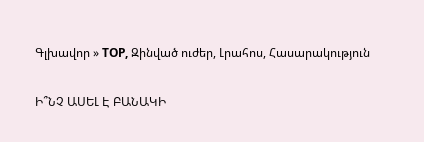Գլխավոր » TOP, Զինված ուժեր, Լրահոս, Հասարակություն

Ի՞ՆՉ ԱՍԵԼ Է ԲԱՆԱԿԻ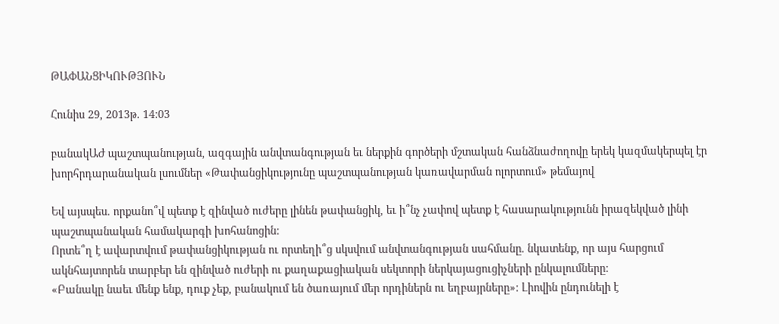ԹԱՓԱՆՑԻԿՈՒԹՅՈՒՆ

Հունիս 29, 2013թ. 14:03

բանակԱԺ պաշտպանության, ազգային անվտանգության եւ ներքին գործերի մշտական հանձնաժողովը երեկ կազմակերպել էր խորհրդարանական լսումներ «Թափանցիկությունը պաշտպանության կառավարման ոլորտում» թեմայով

Եվ այսպես. որքանո՞վ պետք է զինված ուժերը լինեն թափանցիկ, եւ ի՞նչ չափով պետք է հասարակությունն իրազեկված լինի պաշտպանական համակարգի խոհանոցին:
Որտե՞ղ է ավարտվում թափանցիկության ու որտեղի՞ց սկսվում անվտանգության սահմանը. նկատենք, որ այս հարցում ակնհայտորեն տարբեր են զինված ուժերի ու քաղաքացիական սեկտորի ներկայացուցիչների ընկալումները:
«Բանակը նաեւ մենք ենք, դուք չեք, բանակում են ծառայում մեր որդիներն ու եղբայրները»: Լիովին ընդունելի է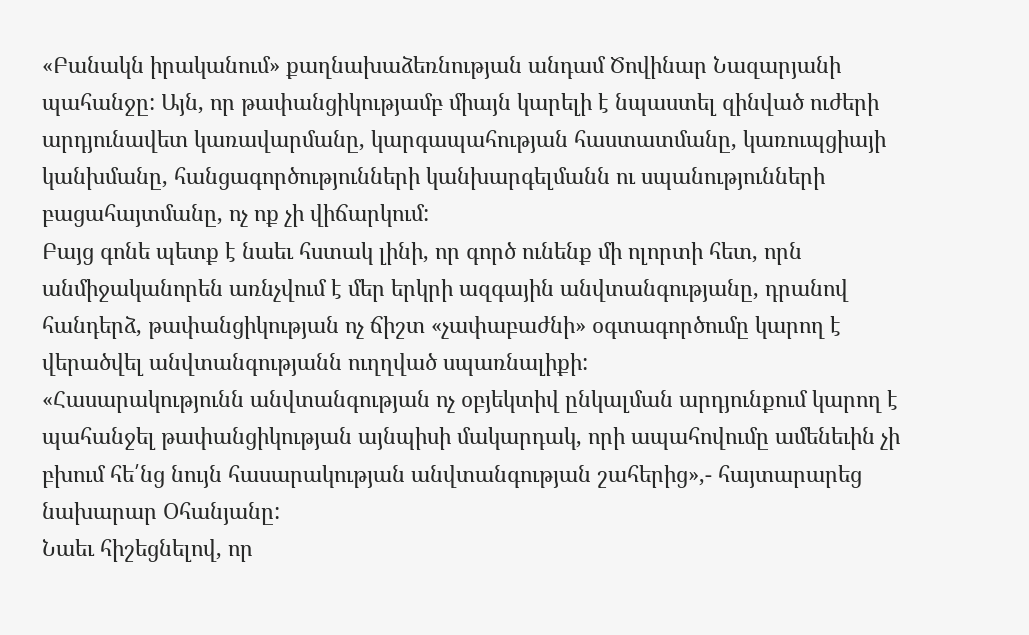«Բանակն իրականում» քաղնախաձեռնության անդամ Ծովինար Նազարյանի պահանջը: Այն, որ թափանցիկությամբ միայն կարելի է նպաստել զինված ուժերի արդյունավետ կառավարմանը, կարգապահության հաստատմանը, կառուպցիայի կանխմանը, հանցագործությունների կանխարգելմանն ու սպանությունների բացահայտմանը, ոչ ոք չի վիճարկում:
Բայց գոնե պետք է նաեւ հստակ լինի, որ գործ ունենք մի ոլորտի հետ, որն անմիջականորեն առնչվում է մեր երկրի ազգային անվտանգությանը, դրանով հանդերձ, թափանցիկության ոչ ճիշտ «չափաբաժնի» օգտագործումը կարող է վերածվել անվտանգությանն ուղղված սպառնալիքի:
«Հասարակությունն անվտանգության ոչ օբյեկտիվ ընկալման արդյունքում կարող է պահանջել թափանցիկության այնպիսի մակարդակ, որի ապահովումը ամենեւին չի բխում հե՛նց նույն հասարակության անվտանգության շահերից»,- հայտարարեց նախարար Օհանյանը:
Նաեւ հիշեցնելով, որ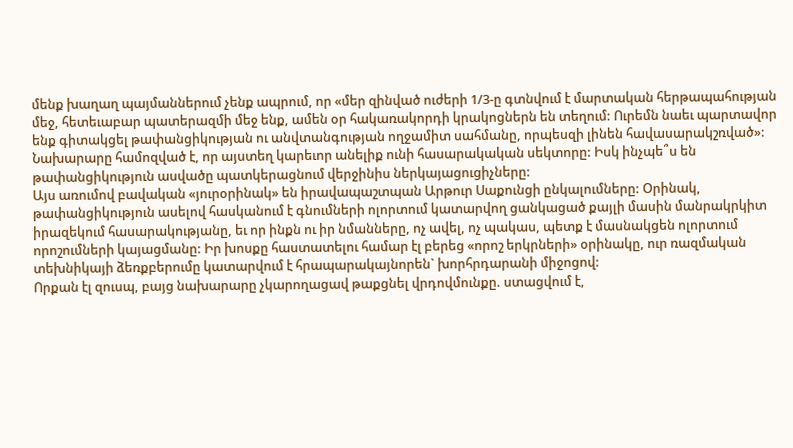մենք խաղաղ պայմաններում չենք ապրում, որ «մեր զինված ուժերի 1/3-ը գտնվում է մարտական հերթապահության մեջ, հետեւաբար պատերազմի մեջ ենք, ամեն օր հակառակորդի կրակոցներն են տեղում: Ուրեմն նաեւ պարտավոր ենք գիտակցել թափանցիկության ու անվտանգության ողջամիտ սահմանը, որպեսզի լինեն հավասարակշռված»:
Նախարարը համոզված է, որ այստեղ կարեւոր անելիք ունի հասարակական սեկտորը: Իսկ ինչպե՞ս են թափանցիկություն ասվածը պատկերացնում վերջինիս ներկայացուցիչները:
Այս առումով բավական «յուրօրինակ» են իրավապաշտպան Արթուր Սաքունցի ընկալումները: Օրինակ, թափանցիկություն ասելով հասկանում է գնումների ոլորտում կատարվող ցանկացած քայլի մասին մանրակրկիտ իրազեկում հասարակությանը, եւ որ ինքն ու իր նմանները, ոչ ավել, ոչ պակաս, պետք է մասնակցեն ոլորտում որոշումների կայացմանը: Իր խոսքը հաստատելու համար էլ բերեց «որոշ երկրների» օրինակը, ուր ռազմական տեխնիկայի ձեռքբերումը կատարվում է հրապարակայնորեն` խորհրդարանի միջոցով:
Որքան էլ զուսպ, բայց նախարարը չկարողացավ թաքցնել վրդովմունքը. ստացվում է,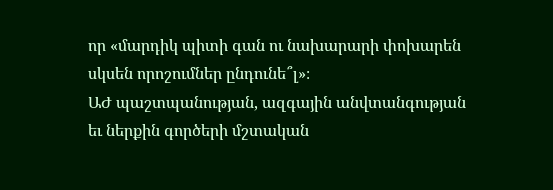որ «մարդիկ պիտի գան ու նախարարի փոխարեն սկսեն որոշումներ ընդունե՞լ»։
ԱԺ պաշտպանության, ազգային անվտանգության եւ ներքին գործերի մշտական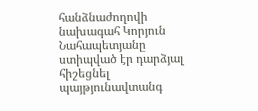հանձնաժողովի նախագահ Կորյուն Նահապետյանը ստիպված էր դարձյալ հիշեցնել պայթյունավտանգ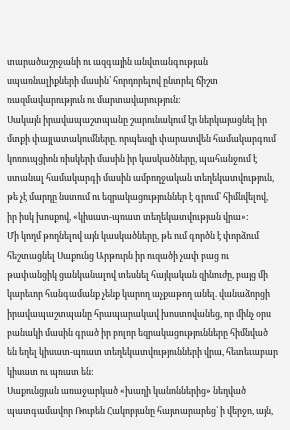տարածաշրջանի ու ազգային անվտանգության սպառնալիքների մասին՝ հորդորելով ընտրել ճիշտ ռազմավարություն ու մարտավարություն:
Սակայն իրավապաշտպանը շարունակում էր ներկայացնել իր մտքի փայլատակումները. որպեսզի փարատվեն համակարգում կոռուպցիոն ռիսկերի մասին իր կասկածները, պահանջում է ստանալ համակարգի մասին ամբողջական տեղեկատվություն, թե չէ մարդը նստում ու եզրակացություններ է գրում՝ հիմնվելով, իր իսկ խոսքով, «կիսատ-պռատ տեղեկատվության վրա»:
Մի կողմ թողնելով այն կասկածները, թե ում գործն է փորձում հեշտացնել Սաքունց Արթուրն իր ուզածի չափ բաց ու թափանցիկ ցանկանալով տեսնել հայկական զինուժը, բայց մի կարեւոր հանգամանք չենք կարող աչքաթող անել. վանաձորցի իրավապաշտպանը հրապարակավ խոստովանեց, որ մինչ օրս բանակի մասին գրած իր բոլոր եզրակացությունները հիմնված են եղել կիսատ-պռատ տեղեկատվությունների վրա, հետեւաբար կիսատ ու պռատ են:
Սաքունցյան առաջարկած «խաղի կանոններից» նեղված պատգամավոր Ռուբեն Հակոբյանը հայտարարեց` ի վերջո, այն,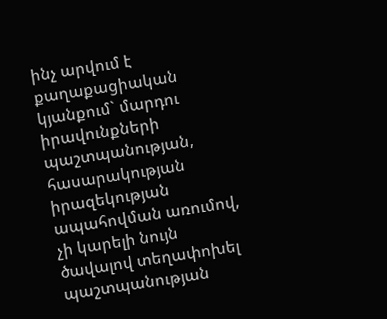ինչ արվում է քաղաքացիական կյանքում` մարդու իրավունքների պաշտպանության, հասարակության իրազեկության ապահովման առումով, չի կարելի նույն ծավալով տեղափոխել պաշտպանության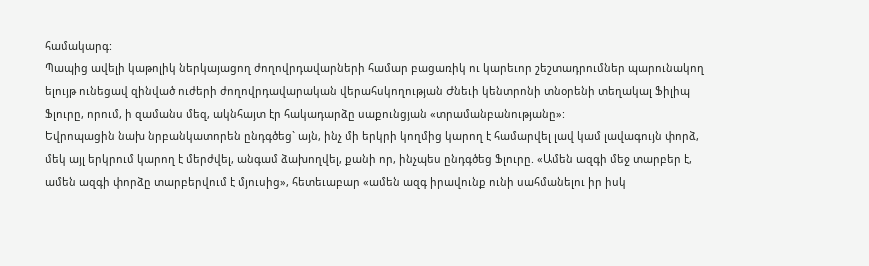համակարգ:
Պապից ավելի կաթոլիկ ներկայացող ժողովրդավարների համար բացառիկ ու կարեւոր շեշտադրումներ պարունակող ելույթ ունեցավ զինված ուժերի ժողովրդավարական վերահսկողության Ժնեւի կենտրոնի տնօրենի տեղակալ Ֆիլիպ Ֆլուրը, որում, ի զամանս մեզ, ակնհայտ էր հակադարձը սաքունցյան «տրամանբանությանը»:
Եվրոպացին նախ նրբանկատորեն ընդգծեց` այն, ինչ մի երկրի կողմից կարող է համարվել լավ կամ լավագույն փորձ, մեկ այլ երկրում կարող է մերժվել, անգամ ձախողվել, քանի որ, ինչպես ընդգծեց Ֆլուրը. «Ամեն ազգի մեջ տարբեր է, ամեն ազգի փորձը տարբերվում է մյուսից», հետեւաբար «ամեն ազգ իրավունք ունի սահմանելու իր իսկ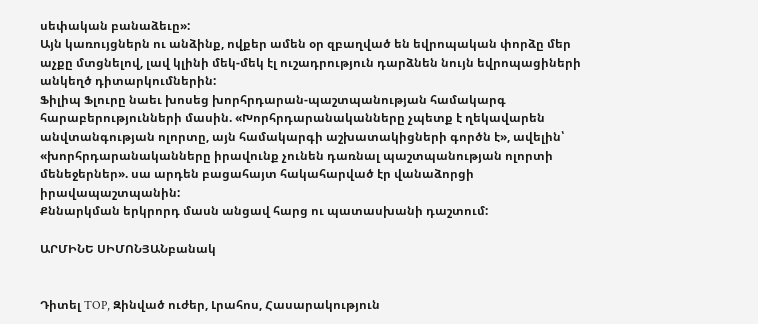սեփական բանաձեւը»:
Այն կառույցներն ու անձինք, ովքեր ամեն օր զբաղված են եվրոպական փորձը մեր աչքը մտցնելով, լավ կլինի մեկ-մեկ էլ ուշադրություն դարձնեն նույն եվրոպացիների անկեղծ դիտարկումներին:
Ֆիլիպ Ֆլուրը նաեւ խոսեց խորհրդարան-պաշտպանության համակարգ հարաբերությունների մասին. «Խորհրդարանականները չպետք է ղեկավարեն անվտանգության ոլորտը, այն համակարգի աշխատակիցների գործն է», ավելին՝ «խորհրդարանականները իրավունք չունեն դառնալ պաշտպանության ոլորտի մենեջերներ». սա արդեն բացահայտ հակահարված էր վանաձորցի իրավապաշտպանին:
Քննարկման երկրորդ մասն անցավ հարց ու պատասխանի դաշտում:

ԱՐՄԻՆԵ ՍԻՄՈՆՅԱՆբանակ


Դիտել TOP, Զինված ուժեր, Լրահոս, Հասարակություն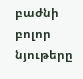բաժնի բոլոր նյութերը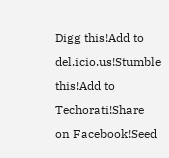Digg this!Add to del.icio.us!Stumble this!Add to Techorati!Share on Facebook!Seed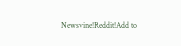Newsvine!Reddit!Add to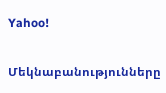Yahoo!

Մեկնաբանությունները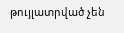թույլատրված չեն